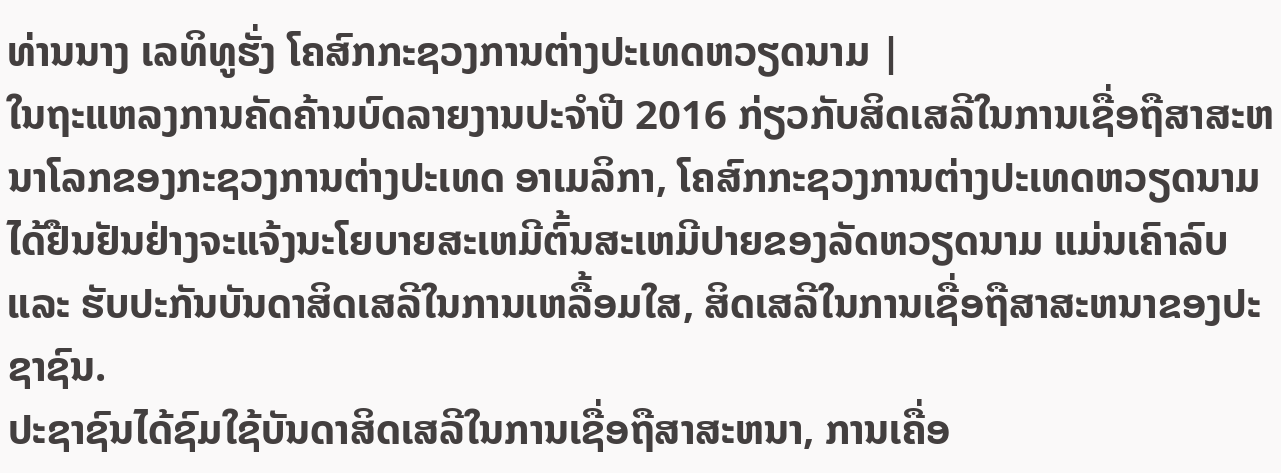ທ່ານນາງ ເລທິທູຮັ່ງ ໂຄສົກກະຊວງການຕ່າງປະເທດຫວຽດນາມ |
ໃນຖະແຫລງການຄັດຄ້ານບົດລາຍງານປະຈຳປີ 2016 ກ່ຽວກັບສິດເສລີໃນການເຊື່ອຖືສາສະຫນາໂລກຂອງກະຊວງການຕ່າງປະເທດ ອາເມລິກາ, ໂຄສົກກະຊວງການຕ່າງປະເທດຫວຽດນາມ ໄດ້ຢືນຢັນຢ່າງຈະແຈ້ງນະໂຍບາຍສະເຫມີຕົ້ນສະເຫມີປາຍຂອງລັດຫວຽດນາມ ແມ່ນເຄົາລົບ ແລະ ຮັບປະກັນບັນດາສິດເສລີໃນການເຫລື້ອມໃສ, ສິດເສລີໃນການເຊື່ອຖືສາສະຫນາຂອງປະຊາຊົນ.
ປະຊາຊົນໄດ້ຊົມໃຊ້ບັນດາສິດເສລີໃນການເຊື່ອຖືສາສະຫນາ, ການເຄື່ອ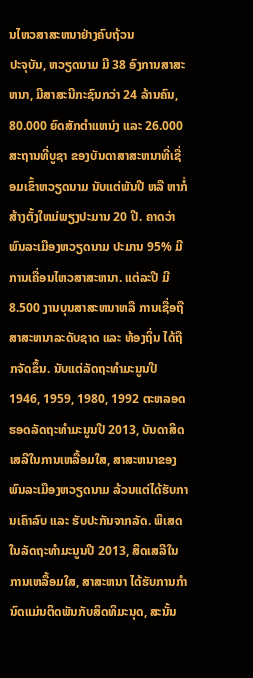ນໄຫວສາສະຫນາຢ່າງຄົບຖ້ວນ
ປະຈຸບັນ, ຫວຽດນາມ ມີ 38 ອົງການສາສະຫນາ, ມີສາສະນີກະຊົນກວ່າ 24 ລ້ານຄົນ, 80.000 ຍົດສັກຕຳແຫນ່ງ ແລະ 26.000 ສະຖານທີ່ບູຊາ ຂອງບັນດາສາສະຫນາທີ່ເຊື່ອມເຂົ້າຫວຽດນາມ ນັບແຕ່ພັນປີ ຫລື ຫາກໍ່ສ້າງຕັ້ງໃຫມ່ພຽງປະມານ 20 ປີ. ຄາດວ່າ ພົນລະເມືອງຫວຽດນາມ ປະມານ 95% ມີການເຄື່ອນໄຫວສາສະຫນາ. ແຕ່ລະປີ ມີ 8.500 ງານບຸນສາສະຫນາຫລື ການເຊື່ອຖືສາສະຫນາລະດັບຊາດ ແລະ ທ້ອງຖິ່ນ ໄດ້ຖືກຈັດຂຶ້ນ. ນັບແຕ່ລັດຖະທຳມະນູນປີ 1946, 1959, 1980, 1992 ຕະຫລອດຮອດລັດຖະທຳມະນູນປີ 2013, ບັນດາສິດເສລີໃນການເຫລື້ອມໃສ, ສາສະຫນາຂອງພົນລະເມືອງຫວຽດນາມ ລ້ວນແຕ່ໄດ້ຮັບການເຄົາລົບ ແລະ ຮັບປະກັນຈາກລັດ. ພິເສດ ໃນລັດຖະທຳມະນູນປີ 2013, ສິດເສລີໃນການເຫລື້ອມໃສ, ສາສະຫນາ ໄດ້ຮັບການກຳນົດແມ່ນຕິດພັນກັບສິດທິມະນຸດ, ສະນັ້ນ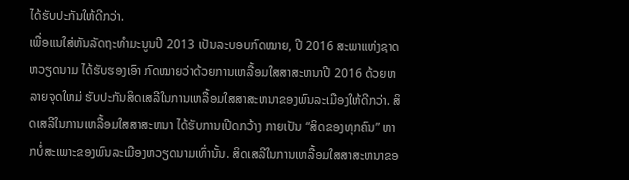ໄດ້ຮັບປະກັນໃຫ້ດີກວ່າ.
ເພື່ອແນໃສ່ຫັນລັດຖະທຳມະນູນປີ 2013 ເປັນລະບອບກົດໝາຍ, ປີ 2016 ສະພາແຫ່ງຊາດຫວຽດນາມ ໄດ້ຮັບຮອງເອົາ ກົດໝາຍວ່າດ້ວຍການເຫລື້ອມໃສສາສະຫນາປີ 2016 ດ້ວຍຫລາຍຈຸດໃຫມ່ ຮັບປະກັນສິດເສລີໃນການເຫລື້ອມໃສສາສະຫນາຂອງພົນລະເມືອງໃຫ້ດີກວ່າ. ສິດເສລີໃນການເຫລື້ອມໃສສາສະຫນາ ໄດ້ຮັບການເປີດກວ້າງ ກາຍເປັນ “ສິດຂອງທຸກຄົນ” ຫາກບໍ່ສະເພາະຂອງພົນລະເມືອງຫວຽດນາມເທົ່ານັ້ນ. ສິດເສລີໃນການເຫລື້ອມໃສສາສະຫນາຂອ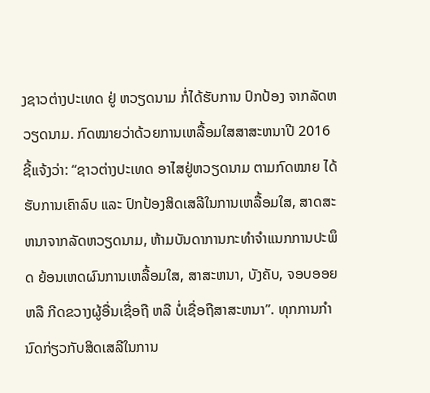ງຊາວຕ່າງປະເທດ ຢູ່ ຫວຽດນາມ ກໍ່ໄດ້ຮັບການ ປົກປ້ອງ ຈາກລັດຫວຽດນາມ. ກົດໝາຍວ່າດ້ວຍການເຫລື້ອມໃສສາສະຫນາປີ 2016 ຊີ້ແຈ້ງວ່າ: “ຊາວຕ່າງປະເທດ ອາໄສຢູ່ຫວຽດນາມ ຕາມກົດໝາຍ ໄດ້ຮັບການເຄົາລົບ ແລະ ປົກປ້ອງສິດເສລີໃນການເຫລື້ອມໃສ, ສາດສະຫນາຈາກລັດຫວຽດນາມ, ຫ້າມບັນດາການກະທຳຈຳແນກການປະພຶດ ຍ້ອນເຫດຜົນການເຫລື້ອມໃສ, ສາສະຫນາ, ບັງຄັບ, ຈອບອອຍ ຫລື ກີດຂວາງຜູ້ອື່ນເຊື່ອຖື ຫລື ບໍ່ເຊື່ອຖືສາສະຫນາ”. ທຸກການກຳນົດກ່ຽວກັບສິດເສລີໃນການ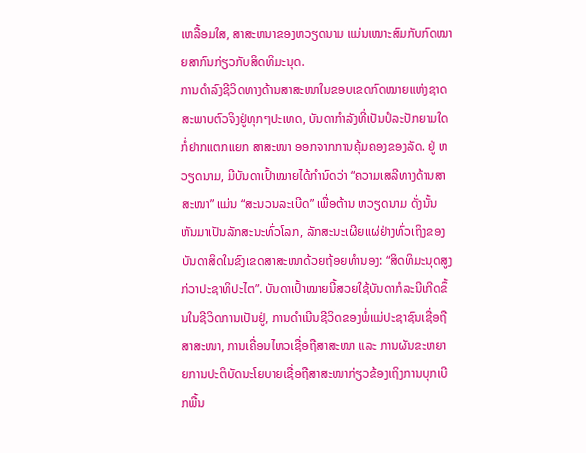ເຫລື້ອມໃສ, ສາສະຫນາຂອງຫວຽດນາມ ແມ່ນເໝາະສົມກັບກົດໝາຍສາກົນກ່ຽວກັບສິດທິມະນຸດ.
ການດຳລົງຊີວິດທາງດ້ານສາສະໜາໃນຂອບເຂດກົດໝາຍແຫ່ງຊາດ
ສະພາບຕົວຈິງຢູ່ທຸກໆປະເທດ, ບັນດາກຳລັງທີ່ເປັນປໍລະປັກຍາມໃດກໍ່ຢາກແຕກແຍກ ສາສະໜາ ອອກຈາກການຄຸ້ມຄອງຂອງລັດ. ຢູ່ ຫວຽດນາມ, ມີບັນດາເປົ້າໝາຍໄດ້ກຳນົດວ່າ “ຄວາມເສລີທາງດ້ານສາສະໜາ” ແມ່ນ “ສະນວນລະເບີດ” ເພື່ອຕ້ານ ຫວຽດນາມ ດັ່ງນັ້ນຫັນມາເປັນລັກສະນະທົ່ວໂລກ, ລັກສະນະເຜີຍແຜ່ຢ່າງທົ່ວເຖິງຂອງບັນດາສິດໃນຂົງເຂດສາສະໜາດ້ວຍຖ້ອຍທຳນອງ: “ສິດທິມະນຸດສູງກ່ວາປະຊາທິປະໄຕ”. ບັນດາເປົ້າໝາຍນີ້ສວຍໃຊ້ບັນດາກໍລະນີເກີດຂຶ້ນໃນຊີວິດການເປັນຢູ່, ການດຳເນີນຊີວິດຂອງພໍ່ແມ່ປະຊາຊົນເຊື່ອຖືສາສະໜາ, ການເຄື່ອນໄຫວເຊື່ອຖືສາສະໜາ ແລະ ການຜັນຂະຫຍາຍການປະຕິບັດນະໂຍບາຍເຊື່ອຖືສາສະໜາກ່ຽວຂ້ອງເຖິງການບຸກເບີກພື້ນ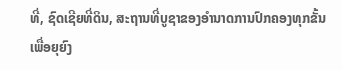ທີ່, ຊົດເຊີຍທີ່ດິນ, ສະຖານທີ່ບູຊາຂອງອຳນາດການປົກຄອງທຸກຂັ້ນ ເພື່ອຍຸຍົງ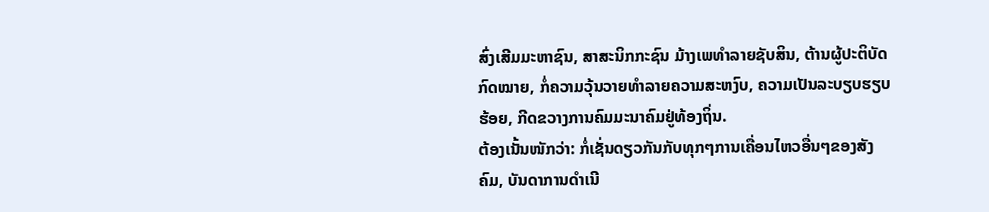ສົ່ງເສີມມະຫາຊົນ, ສາສະນິກກະຊົນ ມ້າງເພທຳລາຍຊັບສິນ, ຕ້ານຜູ້ປະຕິບັດກົດໝາຍ, ກໍ່ຄວາມວຸ້ນວາຍທຳລາຍຄວາມສະຫງົບ, ຄວາມເປັນລະບຽບຮຽບຮ້ອຍ, ກີດຂວາງການຄົມມະນາຄົມຢູ່ທ້ອງຖິ່ນ.
ຕ້ອງເນັ້ນໜັກວ່າ: ກໍ່ເຊັ່ນດຽວກັນກັບທຸກໆການເຄື່ອນໄຫວອື່ນໆຂອງສັງຄົມ, ບັນດາການດຳເນີ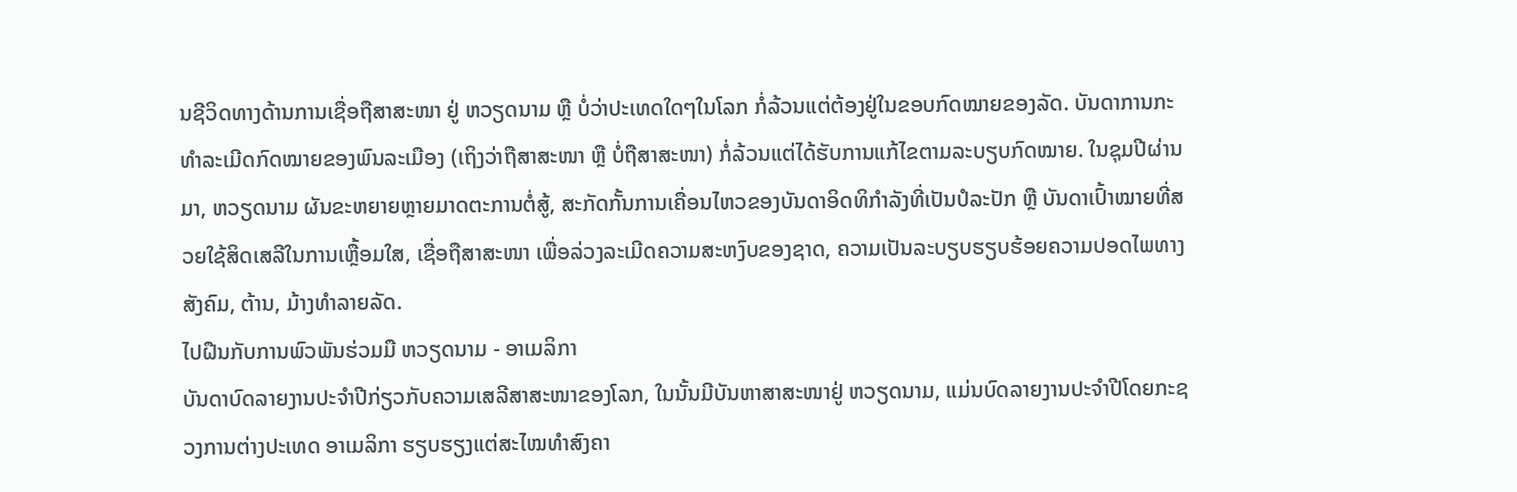ນຊີວິດທາງດ້ານການເຊື່ອຖືສາສະໜາ ຢູ່ ຫວຽດນາມ ຫຼື ບໍ່ວ່າປະເທດໃດໆໃນໂລກ ກໍ່ລ້ວນແຕ່ຕ້ອງຢູ່ໃນຂອບກົດໝາຍຂອງລັດ. ບັນດາການກະທຳລະເມີດກົດໝາຍຂອງພົນລະເມືອງ (ເຖິງວ່າຖືສາສະໜາ ຫຼື ບໍ່ຖືສາສະໜາ) ກໍ່ລ້ວນແຕ່ໄດ້ຮັບການແກ້ໄຂຕາມລະບຽບກົດໝາຍ. ໃນຊຸມປີຜ່ານມາ, ຫວຽດນາມ ຜັນຂະຫຍາຍຫຼາຍມາດຕະການຕໍ່ສູ້, ສະກັດກັ້ນການເຄື່ອນໄຫວຂອງບັນດາອິດທິກຳລັງທີ່ເປັນປໍລະປັກ ຫຼື ບັນດາເປົ້າໝາຍທີ່ສວຍໃຊ້ສິດເສລີໃນການເຫຼື້ອມໃສ, ເຊື່ອຖືສາສະໜາ ເພື່ອລ່ວງລະເມີດຄວາມສະຫງົບຂອງຊາດ, ຄວາມເປັນລະບຽບຮຽບຮ້ອຍຄວາມປອດໄພທາງສັງຄົມ, ຕ້ານ, ມ້າງທຳລາຍລັດ.
ໄປຝືນກັບການພົວພັນຮ່ວມມື ຫວຽດນາມ - ອາເມລິກາ
ບັນດາບົດລາຍງານປະຈຳປີກ່ຽວກັບຄວາມເສລີສາສະໜາຂອງໂລກ, ໃນນັ້ນມີບັນຫາສາສະໜາຢູ່ ຫວຽດນາມ, ແມ່ນບົດລາຍງານປະຈຳປີໂດຍກະຊວງການຕ່າງປະເທດ ອາເມລິກາ ຮຽບຮຽງແຕ່ສະໄໝທຳສົງຄາ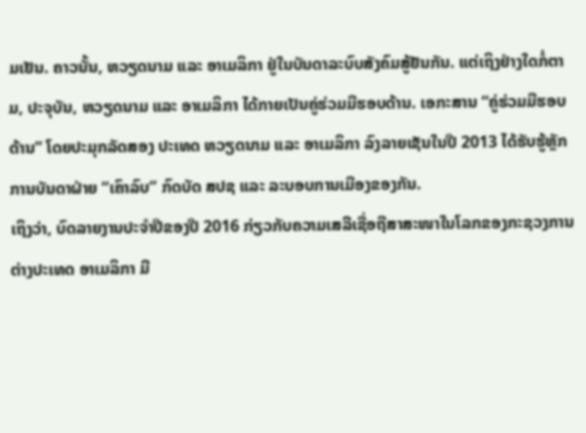ມເຢັນ. ຄາວນັ້ນ, ຫວຽດນາມ ແລະ ອາເມລິກາ ຢູ່ໃນບັນດາລະບົບສັງຄົມສູ້ຢັນກັນ. ແຕ່ເຖິງຢ່າງໃດກໍ່ຕາມ, ປະຈຸບັນ, ຫວຽດນາມ ແລະ ອາເມລິກາ ໄດ້ກາຍເປັນຄູ່ຮ່ວມມືຮອບດ້ານ. ເອກະສານ “ຄູ່ຮ່ວມມືຮອບດ້ານ” ໂດຍປະມຸກລັດສອງ ປະເທດ ຫວຽດນາມ ແລະ ອາເມລິກາ ລົງລາຍເຊັນໃນປີ 2013 ໄດ້ຮັບຮູ້ຫຼັກການບັນດາຝ່າຍ “ເຄົາລົບ” ກົດບັດ ສປຊ ແລະ ລະບອບການເມືອງຂອງກັນ.
ເຖິງວ່າ, ບົດລາຍງານປະຈຳປີຂອງປີ 2016 ກ່ຽວກັບຄວາມເສລີເຊື່ອຖືສາສະໜາໃນໂລກຂອງກະຊວງການຕ່າງປະເທດ ອາເມລິກາ ມີ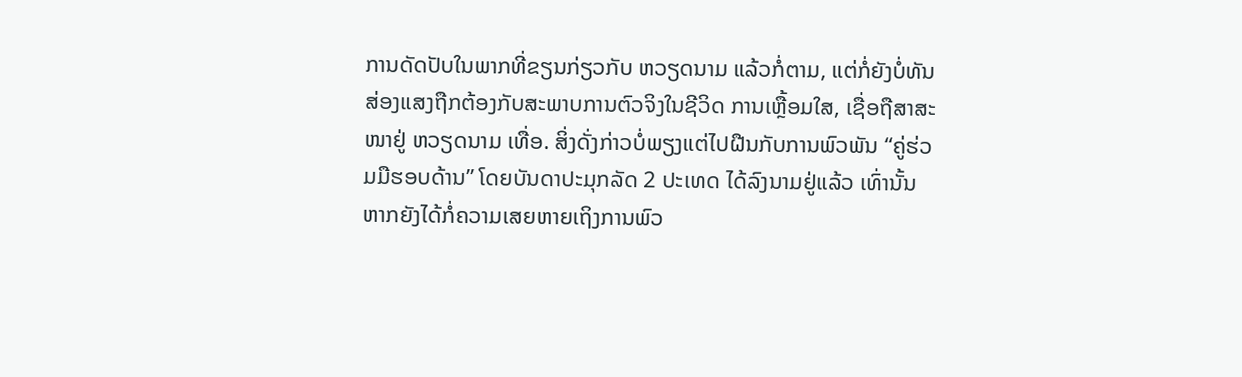ການດັດປັບໃນພາກທີ່ຂຽນກ່ຽວກັບ ຫວຽດນາມ ແລ້ວກໍ່ຕາມ, ແຕ່ກໍ່ຍັງບໍ່ທັນສ່ອງແສງຖືກຕ້ອງກັບສະພາບການຕົວຈິງໃນຊີວິດ ການເຫຼື້ອມໃສ, ເຊື່ອຖືສາສະໜາຢູ່ ຫວຽດນາມ ເທື່ອ. ສິ່ງດັ່ງກ່າວບໍ່ພຽງແຕ່ໄປຝືນກັບການພົວພັນ “ຄູ່ຮ່ວມມືຮອບດ້ານ” ໂດຍບັນດາປະມຸກລັດ 2 ປະເທດ ໄດ້ລົງນາມຢູ່ແລ້ວ ເທົ່ານັ້ນ ຫາກຍັງໄດ້ກໍ່ຄວາມເສຍຫາຍເຖິງການພົວ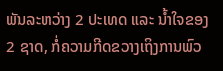ພັນລະຫວ່າງ 2 ປະເທດ ແລະ ນ້ຳໃຈຂອງ 2 ຊາດ, ກໍ່ຄວາມກີດຂວາງເຖິງການພົວ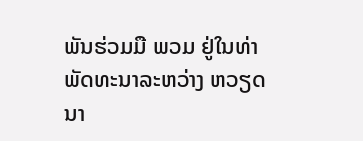ພັນຮ່ວມມື ພວມ ຢູ່ໃນທ່າພັດທະນາລະຫວ່າງ ຫວຽດນາ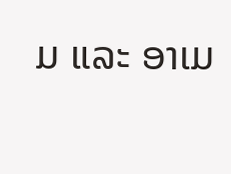ມ ແລະ ອາເມ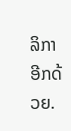ລິກາ ອີກດ້ວຍ.